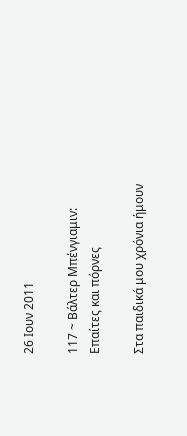26 Ιουν 2011

117 ~ Βάλτερ Μπένγιαμιν: Επαίτες και πόρνες

Στα παιδικά μου χρόνια ήμουν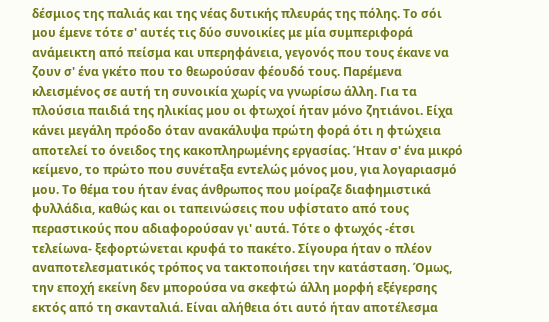δέσμιος της παλιάς και της νέας δυτικής πλευράς της πόλης. Το σόι μου έμενε τότε σ' αυτές τις δύο συνοικίες με μία συμπεριφορά ανάμεικτη από πείσμα και υπερηφάνεια, γεγονός που τους έκανε να ζουν σ' ένα γκέτο που το θεωρούσαν φέουδό τους. Παρέμενα κλεισμένος σε αυτή τη συνοικία χωρίς να γνωρίσω άλλη. Για τα πλούσια παιδιά της ηλικίας μου οι φτωχοί ήταν μόνο ζητιάνοι. Είχα κάνει μεγάλη πρόοδο όταν ανακάλυψα πρώτη φορά ότι η φτώχεια αποτελεί το όνειδος της κακοπληρωμένης εργασίας. Ήταν σ' ένα μικρό κείμενο, το πρώτο που συνέταξα εντελώς μόνος μου, για λογαριασμό μου. Το θέμα του ήταν ένας άνθρωπος που μοίραζε διαφημιστικά φυλλάδια, καθώς και οι ταπεινώσεις που υφίστατο από τους περαστικούς που αδιαφορούσαν γι' αυτά. Τότε ο φτωχός -έτσι τελείωνα- ξεφορτώνεται κρυφά το πακέτο. Σίγουρα ήταν ο πλέον αναποτελεσματικός τρόπος να τακτοποιήσει την κατάσταση. Όμως, την εποχή εκείνη δεν μπορούσα να σκεφτώ άλλη μορφή εξέγερσης εκτός από τη σκανταλιά. Είναι αλήθεια ότι αυτό ήταν αποτέλεσμα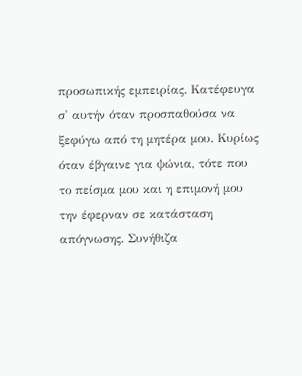προσωπικής εμπειρίας. Κατέφευγα σ' αυτήν όταν προσπαθούσα να ξεφύγω από τη μητέρα μου. Κυρίως όταν έβγαινε για ψώνια, τότε που το πείσμα μου και η επιμονή μου την έφερναν σε κατάσταση απόγνωσης. Συνήθιζα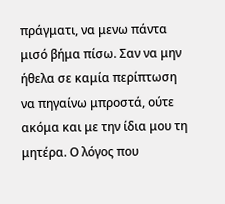πράγματι, να μενω πάντα μισό βήμα πίσω. Σαν να μην ήθελα σε καμία περίπτωση να πηγαίνω μπροστά, ούτε ακόμα και με την ίδια μου τη μητέρα. Ο λόγος που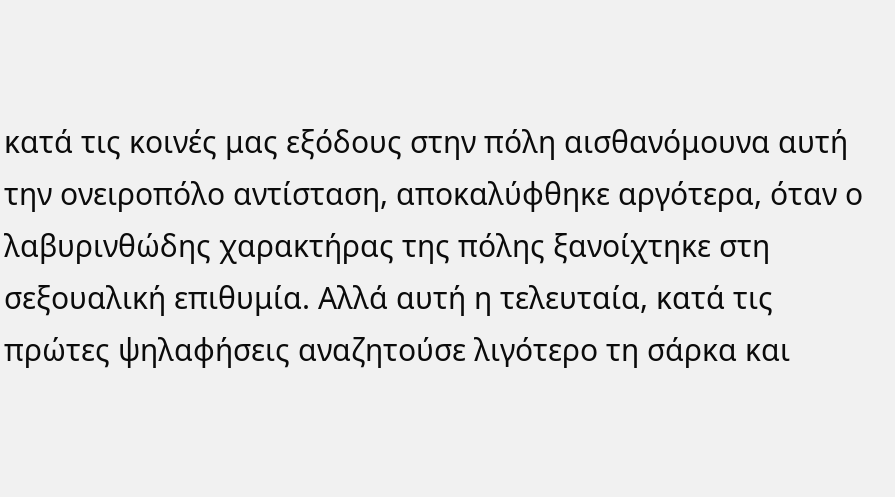κατά τις κοινές μας εξόδους στην πόλη αισθανόμουνα αυτή την ονειροπόλο αντίσταση, αποκαλύφθηκε αργότερα, όταν ο λαβυρινθώδης χαρακτήρας της πόλης ξανοίχτηκε στη σεξουαλική επιθυμία. Αλλά αυτή η τελευταία, κατά τις πρώτες ψηλαφήσεις αναζητούσε λιγότερο τη σάρκα και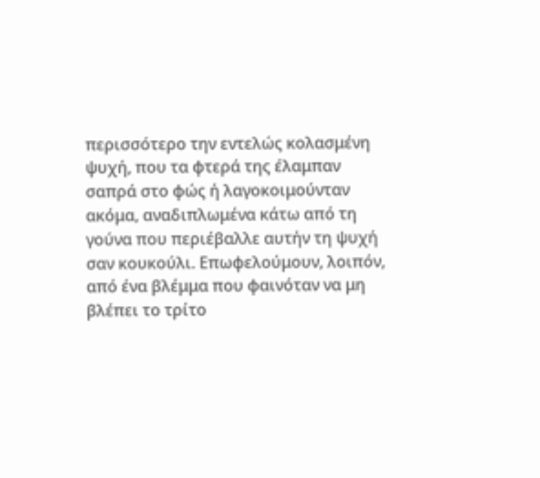περισσότερο την εντελώς κολασμένη ψυχή, που τα φτερά της έλαμπαν σαπρά στο φώς ή λαγοκοιμούνταν ακόμα, αναδιπλωμένα κάτω από τη γούνα που περιέβαλλε αυτήν τη ψυχή σαν κουκούλι. Επωφελούμουν, λοιπόν, από ένα βλέμμα που φαινόταν να μη βλέπει το τρίτο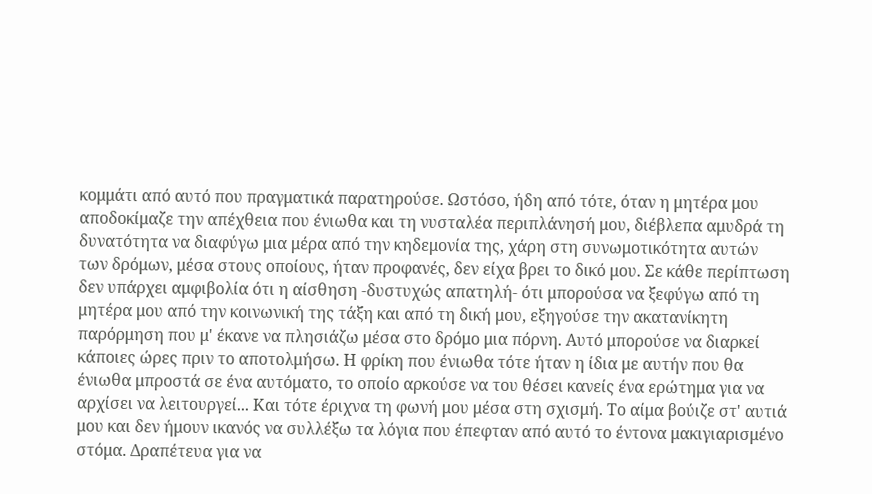κομμάτι από αυτό που πραγματικά παρατηρούσε. Ωστόσο, ήδη από τότε, όταν η μητέρα μου αποδοκίμαζε την απέχθεια που ένιωθα και τη νυσταλέα περιπλάνησή μου, διέβλεπα αμυδρά τη δυνατότητα να διαφύγω μια μέρα από την κηδεμονία της, χάρη στη συνωμοτικότητα αυτών των δρόμων, μέσα στους οποίους, ήταν προφανές, δεν είχα βρει το δικό μου. Σε κάθε περίπτωση δεν υπάρχει αμφιβολία ότι η αίσθηση -δυστυχώς απατηλή- ότι μπορούσα να ξεφύγω από τη μητέρα μου από την κοινωνική της τάξη και από τη δική μου, εξηγούσε την ακατανίκητη παρόρμηση που μ' έκανε να πλησιάζω μέσα στο δρόμο μια πόρνη. Αυτό μπορούσε να διαρκεί κάποιες ώρες πριν το αποτολμήσω. Η φρίκη που ένιωθα τότε ήταν η ίδια με αυτήν που θα ένιωθα μπροστά σε ένα αυτόματο, το οποίο αρκούσε να του θέσει κανείς ένα ερώτημα για να αρχίσει να λειτουργεί... Και τότε έριχνα τη φωνή μου μέσα στη σχισμή. Το αίμα βούιζε στ' αυτιά μου και δεν ήμουν ικανός να συλλέξω τα λόγια που έπεφταν από αυτό το έντονα μακιγιαρισμένο στόμα. Δραπέτευα για να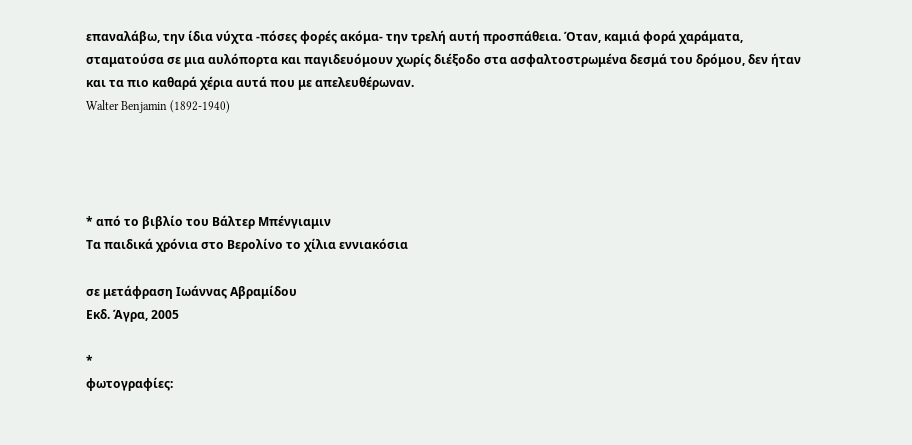επαναλάβω, την ίδια νύχτα -πόσες φορές ακόμα- την τρελή αυτή προσπάθεια. Όταν, καμιά φορά χαράματα, σταματούσα σε μια αυλόπορτα και παγιδευόμουν χωρίς διέξοδο στα ασφαλτοστρωμένα δεσμά του δρόμου, δεν ήταν και τα πιο καθαρά χέρια αυτά που με απελευθέρωναν.
Walter Benjamin (1892-1940)




* από το βιβλίο του Βάλτερ Μπένγιαμιν
Τα παιδικά χρόνια στο Βερολίνο το χίλια εννιακόσια

σε μετάφραση Ιωάννας Αβραμίδου
Εκδ. Άγρα, 2005

*
φωτογραφίες: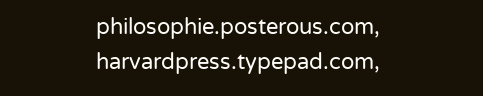philosophie.posterous.com,
harvardpress.typepad.com,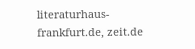literaturhaus-frankfurt.de, zeit.de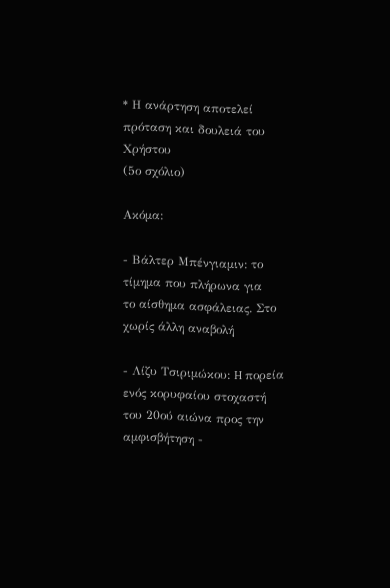* Η ανάρτηση αποτελεί πρόταση και δουλειά του Χρήστου
(5ο σχόλιο)

Ακόμα:

- Βάλτερ Μπένγιαμιν: το τίμημα που πλήρωνα για
το αίσθημα ασφάλειας. Στο χωρίς άλλη αναβολή

- Λίζυ Τσιριμώκου: H πορεία ενός κορυφαίου στοχαστή
του 20ού αιώνα προς την αμφισβήτηση -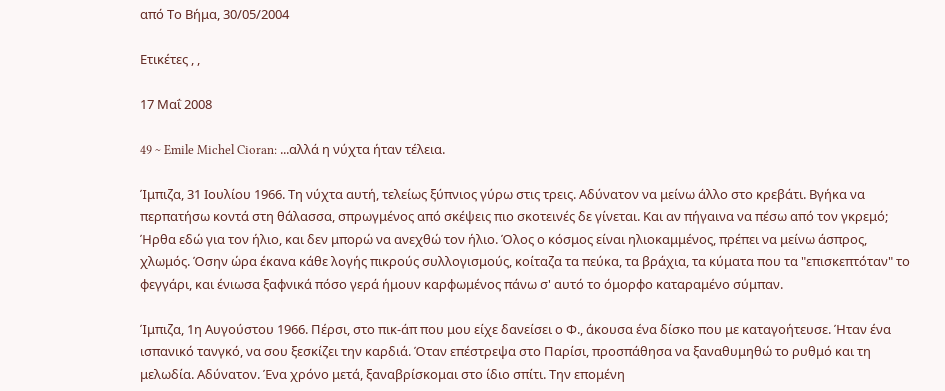από Το Βήμα, 30/05/2004

Ετικέτες , ,

17 Μαΐ 2008

49 ~ Emile Michel Cioran: ...αλλά η νύχτα ήταν τέλεια.

Ίμπιζα, 31 Ιουλίου 1966. Τη νύχτα αυτή, τελείως ξύπνιος γύρω στις τρεις. Αδύνατον να μείνω άλλο στο κρεβάτι. Βγήκα να περπατήσω κοντά στη θάλασσα, σπρωγμένος από σκέψεις πιο σκοτεινές δε γίνεται. Και αν πήγαινα να πέσω από τον γκρεμό; Ήρθα εδώ για τον ήλιο, και δεν μπορώ να ανεχθώ τον ήλιο. Όλος ο κόσμος είναι ηλιοκαμμένος, πρέπει να μείνω άσπρος, χλωμός. Όσην ώρα έκανα κάθε λογής πικρούς συλλογισμούς, κοίταζα τα πεύκα, τα βράχια, τα κύματα που τα "επισκεπτόταν" το φεγγάρι, και ένιωσα ξαφνικά πόσο γερά ήμουν καρφωμένος πάνω σ' αυτό το όμορφο καταραμένο σύμπαν.

Ίμπιζα, 1η Αυγούστου 1966. Πέρσι, στο πικ-άπ που μου είχε δανείσει ο Φ., άκουσα ένα δίσκο που με καταγοήτευσε. Ήταν ένα ισπανικό τανγκό, να σου ξεσκίζει την καρδιά. Όταν επέστρεψα στο Παρίσι, προσπάθησα να ξαναθυμηθώ το ρυθμό και τη μελωδία. Αδύνατον. Ένα χρόνο μετά, ξαναβρίσκομαι στο ίδιο σπίτι. Την επομένη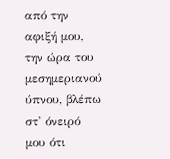από την αφιξή μου, την ώρα του μεσημεριανού ύπνου, βλέπω στ' όνειρό μου ότι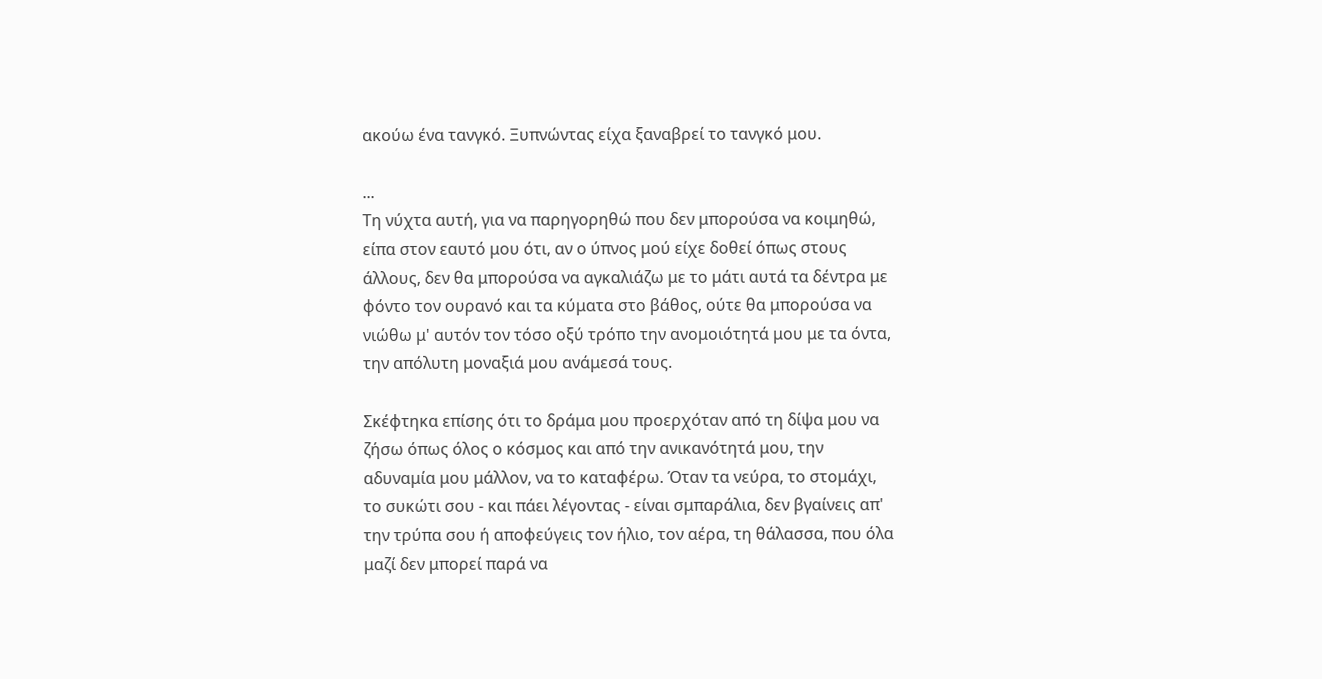ακούω ένα τανγκό. Ξυπνώντας είχα ξαναβρεί το τανγκό μου.

...
Τη νύχτα αυτή, για να παρηγορηθώ που δεν μπορούσα να κοιμηθώ, είπα στον εαυτό μου ότι, αν ο ύπνος μού είχε δοθεί όπως στους άλλους, δεν θα μπορούσα να αγκαλιάζω με το μάτι αυτά τα δέντρα με φόντο τον ουρανό και τα κύματα στο βάθος, ούτε θα μπορούσα να νιώθω μ' αυτόν τον τόσο οξύ τρόπο την ανομοιότητά μου με τα όντα, την απόλυτη μοναξιά μου ανάμεσά τους.

Σκέφτηκα επίσης ότι το δράμα μου προερχόταν από τη δίψα μου να ζήσω όπως όλος ο κόσμος και από την ανικανότητά μου, την αδυναμία μου μάλλον, να το καταφέρω. Όταν τα νεύρα, το στομάχι, το συκώτι σου - και πάει λέγοντας - είναι σμπαράλια, δεν βγαίνεις απ' την τρύπα σου ή αποφεύγεις τον ήλιο, τον αέρα, τη θάλασσα, που όλα μαζί δεν μπορεί παρά να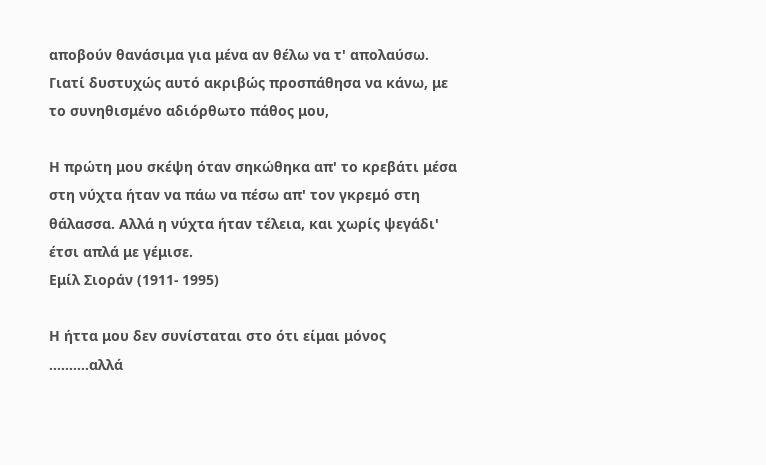αποβούν θανάσιμα για μένα αν θέλω να τ' απολαύσω. Γιατί δυστυχώς αυτό ακριβώς προσπάθησα να κάνω, με το συνηθισμένο αδιόρθωτο πάθος μου,

Η πρώτη μου σκέψη όταν σηκώθηκα απ' το κρεβάτι μέσα στη νύχτα ήταν να πάω να πέσω απ' τον γκρεμό στη θάλασσα. Αλλά η νύχτα ήταν τέλεια, και χωρίς ψεγάδι' έτσι απλά με γέμισε.
Εμίλ Σιοράν (1911- 1995)

Η ήττα μου δεν συνίσταται στο ότι είμαι μόνος
..........αλλά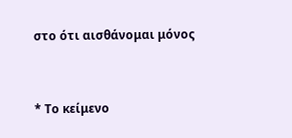στο ότι αισθάνομαι μόνος



* Το κείμενο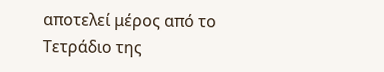αποτελεί μέρος από το Τετράδιο της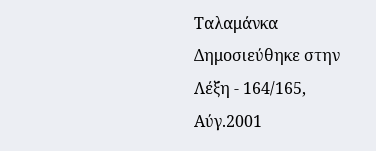Ταλαμάνκα
Δημοσιεύθηκε στην Λέξη - 164/165, Αύγ.2001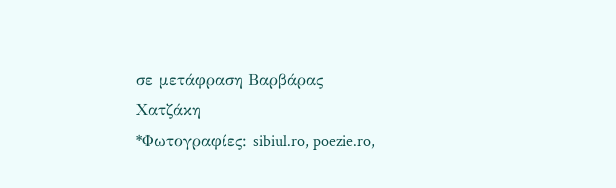σε μετάφραση Βαρβάρας Χατζάκη
*Φωτογραφίες: sibiul.ro, poezie.ro,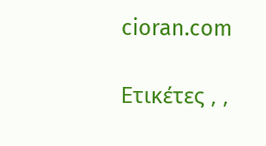cioran.com

Ετικέτες , ,